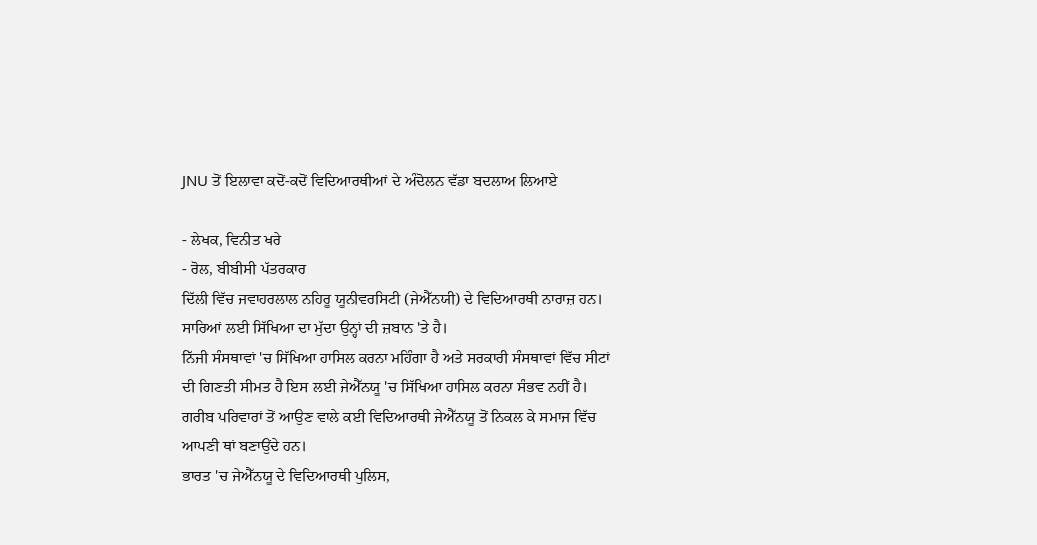JNU ਤੋਂ ਇਲਾਵਾ ਕਦੋਂ-ਕਦੋਂ ਵਿਦਿਆਰਥੀਆਂ ਦੇ ਅੰਦੋਲਨ ਵੱਡਾ ਬਦਲਾਅ ਲਿਆਏ

- ਲੇਖਕ, ਵਿਨੀਤ ਖਰੇ
- ਰੋਲ, ਬੀਬੀਸੀ ਪੱਤਰਕਾਰ
ਦਿੱਲੀ ਵਿੱਚ ਜਵਾਹਰਲਾਲ ਨਹਿਰੂ ਯੂਨੀਵਰਸਿਟੀ (ਜੇਐੱਨਯੀ) ਦੇ ਵਿਦਿਆਰਥੀ ਨਾਰਾਜ਼ ਹਨ। ਸਾਰਿਆਂ ਲਈ ਸਿੱਖਿਆ ਦਾ ਮੁੱਦਾ ਉਨ੍ਹਾਂ ਦੀ ਜ਼ਬਾਨ 'ਤੇ ਹੈ।
ਨਿੱਜੀ ਸੰਸਥਾਵਾਂ 'ਚ ਸਿੱਖਿਆ ਹਾਸਿਲ ਕਰਨਾ ਮਹਿੰਗਾ ਹੈ ਅਤੇ ਸਰਕਾਰੀ ਸੰਸਥਾਵਾਂ ਵਿੱਚ ਸੀਟਾਂ ਦੀ ਗਿਣਤੀ ਸੀਮਤ ਹੈ ਇਸ ਲਈ ਜੇਐੱਨਯੂ 'ਚ ਸਿੱਖਿਆ ਹਾਸਿਲ ਕਰਨਾ ਸੰਭਵ ਨਹੀਂ ਹੈ।
ਗਰੀਬ ਪਰਿਵਾਰਾਂ ਤੋਂ ਆਉਣ ਵਾਲੇ ਕਈ ਵਿਦਿਆਰਥੀ ਜੇਐੱਨਯੂ ਤੋਂ ਨਿਕਲ ਕੇ ਸਮਾਜ ਵਿੱਚ ਆਪਣੀ ਥਾਂ ਬਣਾਉਂਦੇ ਹਨ।
ਭਾਰਤ 'ਚ ਜੇਐੱਨਯੂ ਦੇ ਵਿਦਿਆਰਥੀ ਪੁਲਿਸ,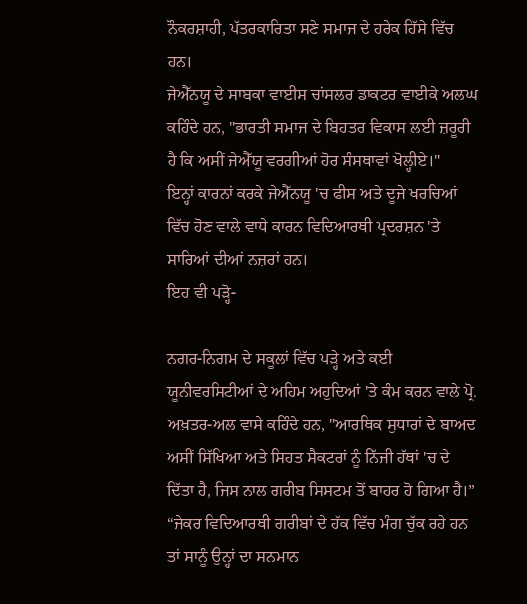ਨੌਕਰਸ਼ਾਹੀ, ਪੱਤਰਕਾਰਿਤਾ ਸਣੇ ਸਮਾਜ ਦੇ ਹਰੇਕ ਹਿੱਸੇ ਵਿੱਚ ਹਨ।
ਜੇਐੱਨਯੂ ਦੇ ਸਾਬਕਾ ਵਾਈਸ ਚਾਂਸਲਰ ਡਾਕਟਰ ਵਾਈਕੇ ਅਲਘ ਕਹਿੰਦੇ ਹਨ, "ਭਾਰਤੀ ਸਮਾਜ ਦੇ ਬਿਹਤਰ ਵਿਕਾਸ ਲਈ ਜ਼ਰੂਰੀ ਹੈ ਕਿ ਅਸੀਂ ਜੇਐੱਯੂ ਵਰਗੀਆਂ ਹੋਰ ਸੰਸਥਾਵਾਂ ਖੋਲ੍ਹੀਏ।"
ਇਨ੍ਹਾਂ ਕਾਰਨਾਂ ਕਰਕੇ ਜੇਐੱਨਯੂ 'ਚ ਫੀਸ ਅਤੇ ਦੂਜੇ ਖਰਚਿਆਂ ਵਿੱਚ ਹੋਣ ਵਾਲੇ ਵਾਧੇ ਕਾਰਨ ਵਿਦਿਆਰਥੀ ਪ੍ਰਦਰਸ਼ਨ 'ਤੇ ਸਾਰਿਆਂ ਦੀਆਂ ਨਜ਼ਰਾਂ ਹਨ।
ਇਹ ਵੀ ਪੜ੍ਹੋ-

ਨਗਰ-ਨਿਗਮ ਦੇ ਸਕੂਲਾਂ ਵਿੱਚ ਪੜ੍ਹੇ ਅਤੇ ਕਈ ਯੂਨੀਵਰਸਿਟੀਆਂ ਦੇ ਅਹਿਮ ਅਹੁਦਿਆਂ 'ਤੇ ਕੰਮ ਕਰਨ ਵਾਲੇ ਪ੍ਰੋ. ਅਖ਼ਤਰ-ਅਲ ਵਾਸੇ ਕਹਿੰਦੇ ਹਨ, "ਆਰਥਿਕ ਸੁਧਾਰਾਂ ਦੇ ਬਾਅਦ ਅਸੀਂ ਸਿੱਖਿਆ ਅਤੇ ਸਿਹਤ ਸੈਕਟਰਾਂ ਨੂੰ ਨਿੱਜੀ ਹੱਥਾਂ 'ਚ ਦੇ ਦਿੱਤਾ ਹੈ, ਜਿਸ ਨਾਲ ਗਰੀਬ ਸਿਸਟਮ ਤੋਂ ਬਾਹਰ ਹੋ ਗਿਆ ਹੈ।”
“ਜੇਕਰ ਵਿਦਿਆਰਥੀ ਗਰੀਬਾਂ ਦੇ ਹੱਕ ਵਿੱਚ ਮੰਗ ਚੁੱਕ ਰਹੇ ਹਨ ਤਾਂ ਸਾਨੂੰ ਉਨ੍ਹਾਂ ਦਾ ਸਨਮਾਨ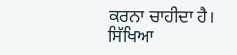ਕਰਨਾ ਚਾਹੀਦਾ ਹੈ। ਸਿੱਖਿਆ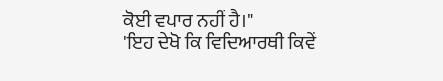ਕੋਈ ਵਪਾਰ ਨਹੀਂ ਹੈ।"
'ਇਹ ਦੇਖੋ ਕਿ ਵਿਦਿਆਰਥੀ ਕਿਵੇਂ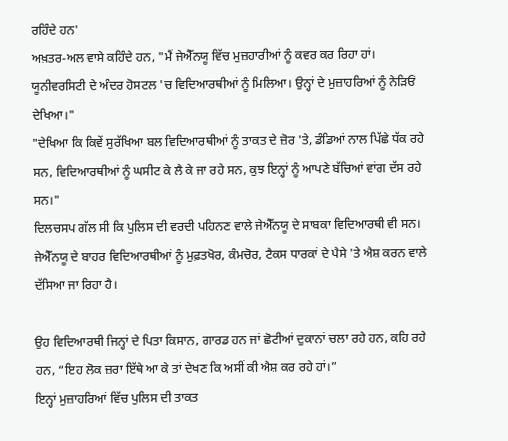ਰਹਿੰਦੇ ਹਨ'
ਅਖ਼ਤਰ-ਅਲ ਵਾਸੇ ਕਹਿੰਦੇ ਹਨ, "ਮੈਂ ਜੇਐੱਨਯੂ ਵਿੱਚ ਮੁਜ਼ਹਾਰੀਆਂ ਨੂੰ ਕਵਰ ਕਰ ਰਿਹਾ ਹਾਂ। ਯੂਨੀਵਰਸਿਟੀ ਦੇ ਅੰਦਰ ਹੋਸਟਲ 'ਚ ਵਿਦਿਆਰਥੀਆਂ ਨੂੰ ਮਿਲਿਆ। ਉਨ੍ਹਾਂ ਦੇ ਮੁਜ਼ਾਹਰਿਆਂ ਨੂੰ ਨੇੜਿਓਂ ਦੇਖਿਆ।"
"ਦੇਖਿਆ ਕਿ ਕਿਵੇਂ ਸੁਰੱਖਿਆ ਬਲ ਵਿਦਿਆਰਥੀਆਂ ਨੂੰ ਤਾਕਤ ਦੇ ਜ਼ੋਰ 'ਤੇ, ਡੰਡਿਆਂ ਨਾਲ ਪਿੱਛੇ ਧੱਕ ਰਹੇ ਸਨ, ਵਿਦਿਆਰਥੀਆਂ ਨੂੰ ਘਸੀਟ ਕੇ ਲੈ ਕੇ ਜਾ ਰਹੇ ਸਨ, ਕੁਝ ਇਨ੍ਹਾਂ ਨੂੰ ਆਪਣੇ ਬੱਚਿਆਂ ਵਾਂਗ ਦੱਸ ਰਹੇ ਸਨ।"
ਦਿਲਚਸਪ ਗੱਲ ਸੀ ਕਿ ਪੁਲਿਸ ਦੀ ਵਰਦੀ ਪਹਿਨਣ ਵਾਲੇ ਜੇਐੱਨਯੂ ਦੇ ਸਾਬਕਾ ਵਿਦਿਆਰਥੀ ਵੀ ਸਨ।
ਜੇਐੱਨਯੂ ਦੇ ਬਾਹਰ ਵਿਦਿਆਰਥੀਆਂ ਨੂੰ ਮੁਫ਼ਤਖੋਰ, ਕੰਮਚੋਰ, ਟੈਕਸ ਧਾਰਕਾਂ ਦੇ ਪੈਸੇ 'ਤੇ ਐਸ਼ ਕਰਨ ਵਾਲੇ ਦੱਸਿਆ ਜਾ ਰਿਹਾ ਹੈ।

ਉਹ ਵਿਦਿਆਰਥੀ ਜਿਨ੍ਹਾਂ ਦੇ ਪਿਤਾ ਕਿਸਾਨ, ਗਾਰਡ ਹਨ ਜਾਂ ਛੋਟੀਆਂ ਦੁਕਾਨਾਂ ਚਲਾ ਰਹੇ ਹਨ, ਕਹਿ ਰਹੇ ਹਨ, “ਇਹ ਲੋਕ ਜ਼ਰਾ ਇੱਥੇ ਆ ਕੇ ਤਾਂ ਦੇਖਣ ਕਿ ਅਸੀਂ ਕੀ ਐਸ਼ ਕਰ ਰਹੇ ਹਾਂ।”
ਇਨ੍ਹਾਂ ਮੁਜ਼ਾਹਰਿਆਂ ਵਿੱਚ ਪੁਲਿਸ ਦੀ ਤਾਕਤ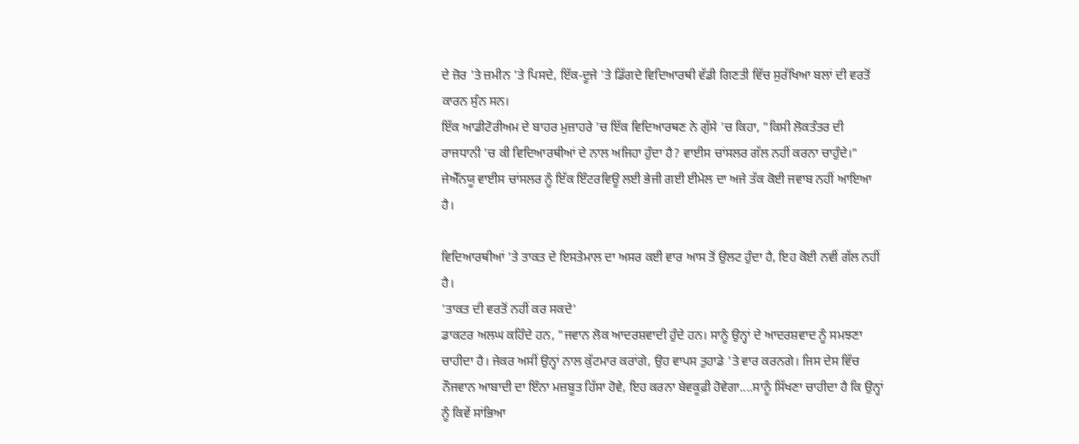ਦੇ ਜ਼ੋਰ 'ਤੇ ਜ਼ਮੀਨ 'ਤੇ ਪਿਸਦੇ, ਇੱਕ-ਦੂਜੇ 'ਤੇ ਡਿੱਗਦੇ ਵਿਦਿਆਰਥੀ ਵੱਡੀ ਗਿਣਤੀ ਵਿੱਚ ਸੁਰੱਖਿਆ ਬਲਾਂ ਦੀ ਵਰਤੋਂ ਕਾਰਨ ਸੁੰਨ ਸਨ।
ਇੱਕ ਆਡੀਟੋਰੀਅਮ ਦੇ ਬਾਹਰ ਮੁਜ਼ਾਹਰੇ 'ਚ ਇੱਕ ਵਿਦਿਆਰਥਣ ਨੇ ਗੁੱਸੇ 'ਚ ਕਿਹਾ, "ਕਿਸੀ ਲੋਕਤੰਤਰ ਦੀ ਰਾਜਧਾਨੀ 'ਚ ਕੀ ਵਿਦਿਆਰਥੀਆਂ ਦੇ ਨਾਲ ਅਜਿਹਾ ਹੁੰਦਾ ਹੈ? ਵਾਈਸ ਚਾਂਸਲਰ ਗੱਲ ਨਹੀਂ ਕਰਨਾ ਚਾਹੁੰਦੇ।"
ਜੇਐੱਨਯੂ ਵਾਈਸ ਚਾਂਸਲਰ ਨੂੰ ਇੱਕ ਇੰਟਰਵਿਊ ਲਈ ਭੇਜੀ ਗਈ ਈਮੇਲ ਦਾ ਅਜੇ ਤੱਕ ਕੋਈ ਜਵਾਬ ਨਹੀਂ ਆਇਆ ਹੈ।

ਵਿਦਿਆਰਥੀਆਂ 'ਤੇ ਤਾਕਤ ਦੇ ਇਸਤੇਮਾਲ ਦਾ ਅਸਰ ਕਈ ਵਾਰ ਆਸ ਤੋਂ ਉਲਟ ਹੁੰਦਾ ਹੈ, ਇਹ ਕੋਈ ਨਵੀਂ ਗੱਲ ਨਹੀਂ ਹੈ।
'ਤਾਕਤ ਦੀ ਵਰਤੋਂ ਨਹੀਂ ਕਰ ਸਕਦੇ'
ਡਾਕਟਰ ਅਲਘ ਕਹਿੰਦੇ ਹਨ, "ਜਵਾਨ ਲੋਕ ਆਦਰਸ਼ਵਾਦੀ ਹੁੰਦੇ ਹਨ। ਸਾਨੂੰ ਉਨ੍ਹਾਂ ਦੇ ਆਦਰਸ਼ਵਾਦ ਨੂੰ ਸਮਝਣਾ ਚਾਹੀਦਾ ਹੈ। ਜੇਕਰ ਅਸੀਂ ਉਨ੍ਹਾਂ ਨਾਲ ਕੁੱਟਮਾਰ ਕਰਾਂਗੇ, ਉਹ ਵਾਪਸ ਤੁਹਾਡੇ 'ਤੇ ਵਾਰ ਕਰਨਗੇ। ਜਿਸ ਦੇਸ ਵਿੱਚ ਨੌਜਵਾਨ ਆਬਾਦੀ ਦਾ ਇੰਨਾ ਮਜ਼ਬੂਤ ਹਿੱਸਾ ਹੋਵੇ, ਇਹ ਕਰਨਾ ਬੇਵਕੂਫ਼ੀ ਹੋਵੇਗਾ....ਸਾਨੂੰ ਸਿੱਖਣਾ ਚਾਹੀਦਾ ਹੈ ਕਿ ਉਨ੍ਹਾਂ ਨੂੰ ਕਿਵੇਂ ਸਾਂਭਿਆ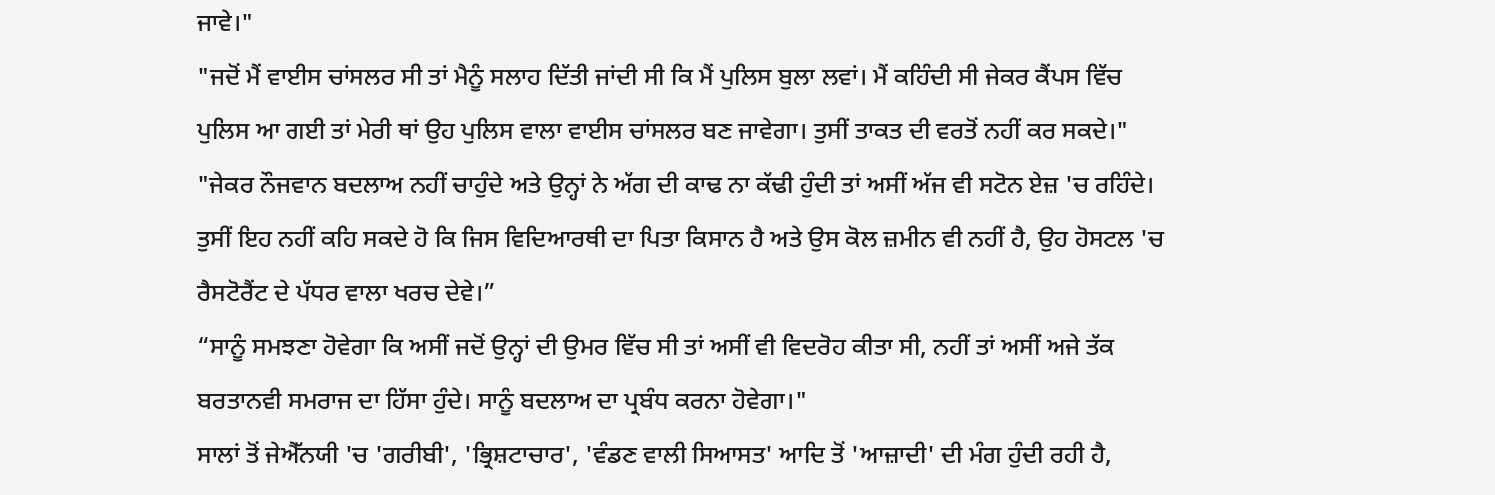ਜਾਵੇ।"
"ਜਦੋਂ ਮੈਂ ਵਾਈਸ ਚਾਂਸਲਰ ਸੀ ਤਾਂ ਮੈਨੂੰ ਸਲਾਹ ਦਿੱਤੀ ਜਾਂਦੀ ਸੀ ਕਿ ਮੈਂ ਪੁਲਿਸ ਬੁਲਾ ਲਵਾਂ। ਮੈਂ ਕਹਿੰਦੀ ਸੀ ਜੇਕਰ ਕੈਂਪਸ ਵਿੱਚ ਪੁਲਿਸ ਆ ਗਈ ਤਾਂ ਮੇਰੀ ਥਾਂ ਉਹ ਪੁਲਿਸ ਵਾਲਾ ਵਾਈਸ ਚਾਂਸਲਰ ਬਣ ਜਾਵੇਗਾ। ਤੁਸੀਂ ਤਾਕਤ ਦੀ ਵਰਤੋਂ ਨਹੀਂ ਕਰ ਸਕਦੇ।"
"ਜੇਕਰ ਨੌਜਵਾਨ ਬਦਲਾਅ ਨਹੀਂ ਚਾਹੁੰਦੇ ਅਤੇ ਉਨ੍ਹਾਂ ਨੇ ਅੱਗ ਦੀ ਕਾਢ ਨਾ ਕੱਢੀ ਹੁੰਦੀ ਤਾਂ ਅਸੀਂ ਅੱਜ ਵੀ ਸਟੋਨ ਏਜ਼ 'ਚ ਰਹਿੰਦੇ। ਤੁਸੀਂ ਇਹ ਨਹੀਂ ਕਹਿ ਸਕਦੇ ਹੋ ਕਿ ਜਿਸ ਵਿਦਿਆਰਥੀ ਦਾ ਪਿਤਾ ਕਿਸਾਨ ਹੈ ਅਤੇ ਉਸ ਕੋਲ ਜ਼ਮੀਨ ਵੀ ਨਹੀਂ ਹੈ, ਉਹ ਹੋਸਟਲ 'ਚ ਰੈਸਟੋਰੈਂਟ ਦੇ ਪੱਧਰ ਵਾਲਾ ਖਰਚ ਦੇਵੇ।”
“ਸਾਨੂੰ ਸਮਝਣਾ ਹੋਵੇਗਾ ਕਿ ਅਸੀਂ ਜਦੋਂ ਉਨ੍ਹਾਂ ਦੀ ਉਮਰ ਵਿੱਚ ਸੀ ਤਾਂ ਅਸੀਂ ਵੀ ਵਿਦਰੋਹ ਕੀਤਾ ਸੀ, ਨਹੀਂ ਤਾਂ ਅਸੀਂ ਅਜੇ ਤੱਕ ਬਰਤਾਨਵੀ ਸਮਰਾਜ ਦਾ ਹਿੱਸਾ ਹੁੰਦੇ। ਸਾਨੂੰ ਬਦਲਾਅ ਦਾ ਪ੍ਰਬੰਧ ਕਰਨਾ ਹੋਵੇਗਾ।"
ਸਾਲਾਂ ਤੋਂ ਜੇਐੱਨਯੀ 'ਚ 'ਗਰੀਬੀ', 'ਭ੍ਰਿਸ਼ਟਾਚਾਰ', 'ਵੰਡਣ ਵਾਲੀ ਸਿਆਸਤ' ਆਦਿ ਤੋਂ 'ਆਜ਼ਾਦੀ' ਦੀ ਮੰਗ ਹੁੰਦੀ ਰਹੀ ਹੈ,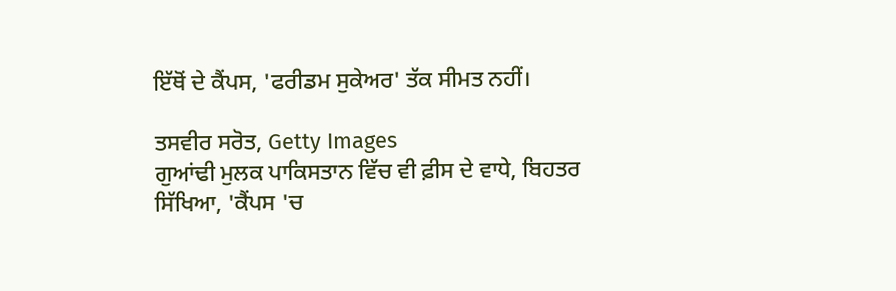ਇੱਥੋਂ ਦੇ ਕੈਂਪਸ, 'ਫਰੀਡਮ ਸੁਕੇਅਰ' ਤੱਕ ਸੀਮਤ ਨਹੀਂ।

ਤਸਵੀਰ ਸਰੋਤ, Getty Images
ਗੁਆਂਢੀ ਮੁਲਕ ਪਾਕਿਸਤਾਨ ਵਿੱਚ ਵੀ ਫ਼ੀਸ ਦੇ ਵਾਧੇ, ਬਿਹਤਰ ਸਿੱਖਿਆ, 'ਕੈਂਪਸ 'ਚ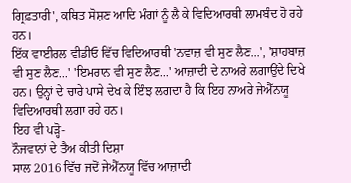ਗ੍ਰਿਫ਼ਤਾਰੀ', ਕਥਿਤ ਸੋਸ਼ਣ ਆਦਿ ਮੰਗਾਂ ਨੂੰ ਲੈ ਕੇ ਵਿਦਿਆਰਥੀ ਲਾਮਬੰਦ ਹੋ ਰਹੇ ਹਨ।
ਇੱਕ ਵਾਈਰਲ ਵੀਡੀਓ ਵਿੱਚ ਵਿਦਿਆਰਥੀ 'ਨਵਾਜ਼ ਵੀ ਸੁਣ ਲੈਣ...', 'ਸ਼ਾਹਬਾਜ਼ ਵੀ ਸੁਣ ਲੈਣ...' 'ਇਮਰਾਨ ਵੀ ਸੁਣ ਲੈਣ...' ਆਜ਼ਾਦੀ ਦੇ ਨਾਅਰੇ ਲਗਾਉਂਦੇ ਦਿਖੇ ਹਨ। ਉਨ੍ਹਾਂ ਦੇ ਚਾਰੇ ਪਾਸੇ ਦੇਖ ਕੇ ਇੰਝ ਲਗਦਾ ਹੈ ਕਿ ਇਹ ਨਾਅਰੇ ਜੇਐੱਨਯੂ ਵਿਦਿਆਰਥੀ ਲਗਾ ਰਹੇ ਹਨ।
ਇਹ ਵੀ ਪੜ੍ਹੋ-
ਨੌਜਵਾਨਾਂ ਦੇ ਤੈਅ ਕੀਤੀ ਦਿਸ਼ਾ
ਸਾਲ 2016 ਵਿੱਚ ਜਦੋਂ ਜੇਐੱਨਯੂ ਵਿੱਚ ਆਜ਼ਾਦੀ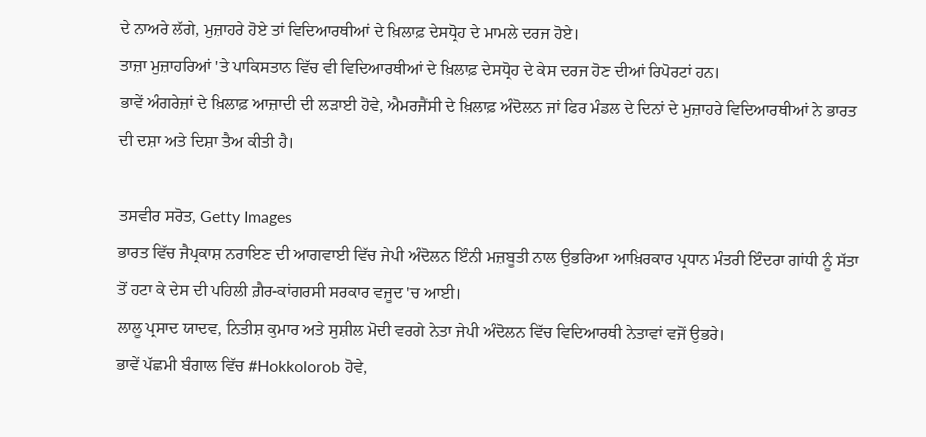ਦੇ ਨਾਅਰੇ ਲੱਗੇ, ਮੁਜ਼ਾਹਰੇ ਹੋਏ ਤਾਂ ਵਿਦਿਆਰਥੀਆਂ ਦੇ ਖ਼ਿਲਾਫ਼ ਦੇਸਧ੍ਰੋਹ ਦੇ ਮਾਮਲੇ ਦਰਜ ਹੋਏ।
ਤਾਜ਼ਾ ਮੁਜ਼ਾਹਰਿਆਂ 'ਤੇ ਪਾਕਿਸਤਾਨ ਵਿੱਚ ਵੀ ਵਿਦਿਆਰਥੀਆਂ ਦੇ ਖ਼ਿਲਾਫ਼ ਦੇਸਧ੍ਰੋਹ ਦੇ ਕੇਸ ਦਰਜ ਹੋਣ ਦੀਆਂ ਰਿਪੋਰਟਾਂ ਹਨ।
ਭਾਵੇਂ ਅੰਗਰੇਜ਼ਾਂ ਦੇ ਖ਼ਿਲਾਫ਼ ਆਜ਼ਾਦੀ ਦੀ ਲੜਾਈ ਹੋਵੇ, ਐਮਰਜੈਂਸੀ ਦੇ ਖ਼ਿਲਾਫ਼ ਅੰਦੋਲਨ ਜਾਂ ਫਿਰ ਮੰਡਲ ਦੇ ਦਿਨਾਂ ਦੇ ਮੁਜ਼ਾਹਰੇ ਵਿਦਿਆਰਥੀਆਂ ਨੇ ਭਾਰਤ ਦੀ ਦਸ਼ਾ ਅਤੇ ਦਿਸ਼ਾ ਤੈਅ ਕੀਤੀ ਹੈ।

ਤਸਵੀਰ ਸਰੋਤ, Getty Images
ਭਾਰਤ ਵਿੱਚ ਜੈਪ੍ਰਕਾਸ਼ ਨਰਾਇਣ ਦੀ ਆਗਵਾਈ ਵਿੱਚ ਜੇਪੀ ਅੰਦੋਲਨ ਇੰਨੀ ਮਜ਼ਬੂਤੀ ਨਾਲ ਉਭਰਿਆ ਆਖ਼ਿਰਕਾਰ ਪ੍ਰਧਾਨ ਮੰਤਰੀ ਇੰਦਰਾ ਗਾਂਧੀ ਨੂੰ ਸੱਤਾ ਤੋਂ ਹਟਾ ਕੇ ਦੇਸ ਦੀ ਪਹਿਲੀ ਗ਼ੈਰ-ਕਾਂਗਰਸੀ ਸਰਕਾਰ ਵਜੂਦ 'ਚ ਆਈ।
ਲਾਲੂ ਪ੍ਰਸਾਦ ਯਾਦਵ, ਨਿਤੀਸ਼ ਕੁਮਾਰ ਅਤੇ ਸੁਸ਼ੀਲ ਮੋਦੀ ਵਰਗੇ ਨੇਤਾ ਜੇਪੀ ਅੰਦੋਲਨ ਵਿੱਚ ਵਿਦਿਆਰਥੀ ਨੇਤਾਵਾਂ ਵਜੋਂ ਉਭਰੇ।
ਭਾਵੇਂ ਪੱਛਮੀ ਬੰਗਾਲ ਵਿੱਚ #Hokkolorob ਹੋਵੇ,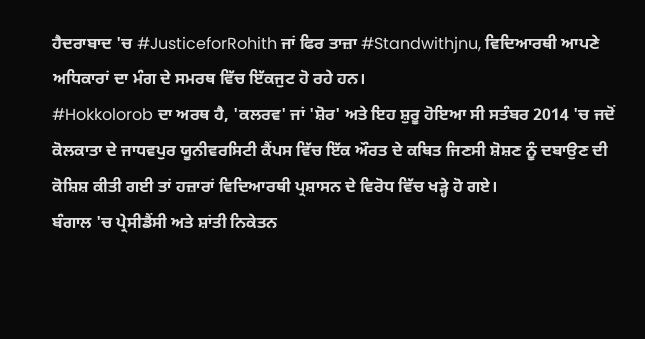ਹੈਦਰਾਬਾਦ 'ਚ #JusticeforRohith ਜਾਂ ਫਿਰ ਤਾਜ਼ਾ #Standwithjnu, ਵਿਦਿਆਰਥੀ ਆਪਣੇ ਅਧਿਕਾਰਾਂ ਦਾ ਮੰਗ ਦੇ ਸਮਰਥ ਵਿੱਚ ਇੱਕਜੁਟ ਹੋ ਰਹੇ ਹਨ।
#Hokkolorob ਦਾ ਅਰਥ ਹੈ, 'ਕਲਰਵ' ਜਾਂ 'ਸ਼ੋਰ' ਅਤੇ ਇਹ ਸ਼ੁਰੂ ਹੋਇਆ ਸੀ ਸਤੰਬਰ 2014 'ਚ ਜਦੋਂ ਕੋਲਕਾਤਾ ਦੇ ਜਾਧਵਪੁਰ ਯੂਨੀਵਰਸਿਟੀ ਕੈਂਪਸ ਵਿੱਚ ਇੱਕ ਔਰਤ ਦੇ ਕਥਿਤ ਜਿਣਸੀ ਸ਼ੋਸ਼ਣ ਨੂੰ ਦਬਾਉਣ ਦੀ ਕੋਸ਼ਿਸ਼ ਕੀਤੀ ਗਈ ਤਾਂ ਹਜ਼ਾਰਾਂ ਵਿਦਿਆਰਥੀ ਪ੍ਰਸ਼ਾਸਨ ਦੇ ਵਿਰੋਧ ਵਿੱਚ ਖੜ੍ਹੇ ਹੋ ਗਏ।
ਬੰਗਾਲ 'ਚ ਪ੍ਰੇਸੀਡੈਂਸੀ ਅਤੇ ਸ਼ਾਂਤੀ ਨਿਕੇਤਨ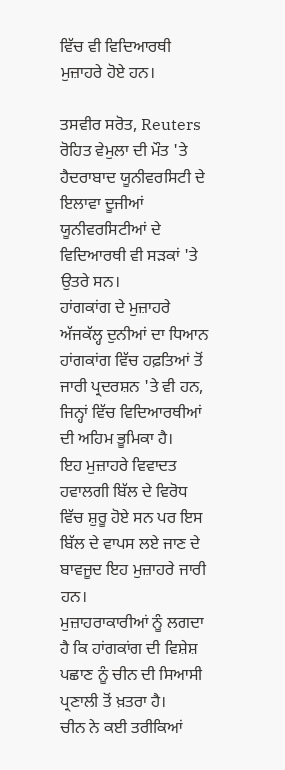ਵਿੱਚ ਵੀ ਵਿਦਿਆਰਥੀ ਮੁਜ਼ਾਹਰੇ ਹੋਏ ਹਨ।

ਤਸਵੀਰ ਸਰੋਤ, Reuters
ਰੋਹਿਤ ਵੇਮੁਲਾ ਦੀ ਮੌਤ 'ਤੇ ਹੈਦਰਾਬਾਦ ਯੂਨੀਵਰਸਿਟੀ ਦੇ ਇਲਾਵਾ ਦੂਜੀਆਂ ਯੂਨੀਵਰਸਿਟੀਆਂ ਦੇ ਵਿਦਿਆਰਥੀ ਵੀ ਸੜਕਾਂ 'ਤੇ ਉਤਰੇ ਸਨ।
ਹਾਂਗਕਾਂਗ ਦੇ ਮੁਜ਼ਾਹਰੇ
ਅੱਜਕੱਲ੍ਹ ਦੁਨੀਆਂ ਦਾ ਧਿਆਨ ਹਾਂਗਕਾਂਗ ਵਿੱਚ ਹਫ਼ਤਿਆਂ ਤੋਂ ਜਾਰੀ ਪ੍ਰਦਰਸ਼ਨ 'ਤੇ ਵੀ ਹਨ, ਜਿਨ੍ਹਾਂ ਵਿੱਚ ਵਿਦਿਆਰਥੀਆਂ ਦੀ ਅਹਿਮ ਭੂਮਿਕਾ ਹੈ।
ਇਹ ਮੁਜ਼ਾਹਰੇ ਵਿਵਾਦਤ ਹਵਾਲਗੀ ਬਿੱਲ ਦੇ ਵਿਰੋਧ ਵਿੱਚ ਸ਼ੁਰੂ ਹੋਏ ਸਨ ਪਰ ਇਸ ਬਿੱਲ ਦੇ ਵਾਪਸ ਲਏ ਜਾਣ ਦੇ ਬਾਵਜੂਦ ਇਹ ਮੁਜ਼ਾਹਰੇ ਜਾਰੀ ਹਨ।
ਮੁਜ਼ਾਹਰਾਕਾਰੀਆਂ ਨੂੰ ਲਗਦਾ ਹੈ ਕਿ ਹਾਂਗਕਾਂਗ ਦੀ ਵਿਸ਼ੇਸ਼ ਪਛਾਣ ਨੂੰ ਚੀਨ ਦੀ ਸਿਆਸੀ ਪ੍ਰਣਾਲੀ ਤੋਂ ਖ਼ਤਰਾ ਹੈ।
ਚੀਨ ਨੇ ਕਈ ਤਰੀਕਿਆਂ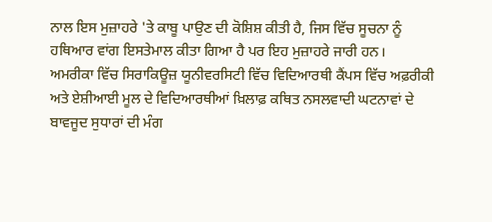ਨਾਲ ਇਸ ਮੁਜ਼ਾਹਰੇ 'ਤੇ ਕਾਬੂ ਪਾਉਣ ਦੀ ਕੋਸ਼ਿਸ਼ ਕੀਤੀ ਹੈ, ਜਿਸ ਵਿੱਚ ਸੂਚਨਾ ਨੂੰ ਹਥਿਆਰ ਵਾਂਗ ਇਸਤੇਮਾਲ ਕੀਤਾ ਗਿਆ ਹੈ ਪਰ ਇਹ ਮੁਜ਼ਾਹਰੇ ਜਾਰੀ ਹਨ।
ਅਮਰੀਕਾ ਵਿੱਚ ਸਿਰਾਕਿਊਜ਼ ਯੂਨੀਵਰਸਿਟੀ ਵਿੱਚ ਵਿਦਿਆਰਥੀ ਕੈਂਪਸ ਵਿੱਚ ਅਫ਼ਰੀਕੀ ਅਤੇ ਏਸ਼ੀਆਈ ਮੂਲ ਦੇ ਵਿਦਿਆਰਥੀਆਂ ਖ਼ਿਲਾਫ਼ ਕਥਿਤ ਨਸਲਵਾਦੀ ਘਟਨਾਵਾਂ ਦੇ ਬਾਵਜੂਦ ਸੁਧਾਰਾਂ ਦੀ ਮੰਗ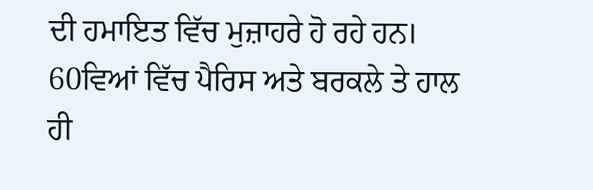ਦੀ ਹਮਾਇਤ ਵਿੱਚ ਮੁਜ਼ਾਹਰੇ ਹੋ ਰਹੇ ਹਨ।
60ਵਿਆਂ ਵਿੱਚ ਪੈਰਿਸ ਅਤੇ ਬਰਕਲੇ ਤੇ ਹਾਲ ਹੀ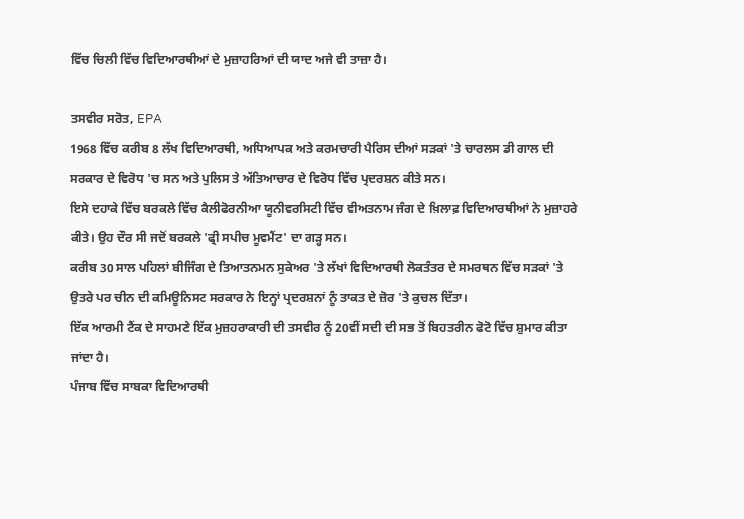ਵਿੱਚ ਚਿਲੀ ਵਿੱਚ ਵਿਦਿਆਰਥੀਆਂ ਦੇ ਮੁਜ਼ਾਹਰਿਆਂ ਦੀ ਯਾਦ ਅਜੇ ਵੀ ਤਾਜ਼ਾ ਹੈ।

ਤਸਵੀਰ ਸਰੋਤ, EPA
1968 ਵਿੱਚ ਕਰੀਬ 8 ਲੱਖ ਵਿਦਿਆਰਥੀ, ਅਧਿਆਪਕ ਅਤੇ ਕਰਮਚਾਰੀ ਪੈਰਿਸ ਦੀਆਂ ਸੜਕਾਂ 'ਤੇ ਚਾਰਲਸ ਡੀ ਗਾਲ ਦੀ ਸਰਕਾਰ ਦੇ ਵਿਰੋਧ 'ਚ ਸਨ ਅਤੇ ਪੁਲਿਸ ਤੇ ਅੱਤਿਆਚਾਰ ਦੇ ਵਿਰੋਧ ਵਿੱਚ ਪ੍ਰਦਰਸ਼ਨ ਕੀਤੇ ਸਨ।
ਇਸੇ ਦਹਾਕੇ ਵਿੱਚ ਬਰਕਲੇ ਵਿੱਚ ਕੈਲੀਫੋਰਨੀਆ ਯੂਨੀਵਰਸਿਟੀ ਵਿੱਚ ਵੀਅਤਨਾਮ ਜੰਗ ਦੇ ਖ਼ਿਲਾਫ਼ ਵਿਦਿਆਰਥੀਆਂ ਨੇ ਮੁਜ਼ਾਹਰੇ ਕੀਤੇ। ਉਹ ਦੌਰ ਸੀ ਜਦੋਂ ਬਰਕਲੇ 'ਫ੍ਰੀ ਸਪੀਚ ਮੂਵਮੈਂਟ' ਦਾ ਗੜ੍ਹ ਸਨ।
ਕਰੀਬ 30 ਸਾਲ ਪਹਿਲਾਂ ਬੀਜਿੰਗ ਦੇ ਤਿਆਤਨਮਨ ਸੁਕੇਅਰ 'ਤੇ ਲੱਖਾਂ ਵਿਦਿਆਰਥੀ ਲੋਕਤੰਤਰ ਦੇ ਸਮਰਥਨ ਵਿੱਚ ਸੜਕਾਂ 'ਤੇ ਉਤਰੇ ਪਰ ਚੀਨ ਦੀ ਕਮਿਊਨਿਸਟ ਸਰਕਾਰ ਨੇ ਇਨ੍ਹਾਂ ਪ੍ਰਦਰਸ਼ਨਾਂ ਨੂੰ ਤਾਕਤ ਦੇ ਜ਼ੋਰ 'ਤੇ ਕੁਚਲ ਦਿੱਤਾ।
ਇੱਕ ਆਰਮੀ ਟੈਂਕ ਦੇ ਸਾਹਮਣੇ ਇੱਕ ਮੁਜ਼ਹਰਾਕਾਰੀ ਦੀ ਤਸਵੀਰ ਨੂੰ 20ਵੀਂ ਸਦੀ ਦੀ ਸਭ ਤੋਂ ਬਿਹਤਰੀਨ ਫੋਟੋ ਵਿੱਚ ਸ਼ੁਮਾਰ ਕੀਤਾ ਜਾਂਦਾ ਹੈ।
ਪੰਜਾਬ ਵਿੱਚ ਸਾਬਕਾ ਵਿਦਿਆਰਥੀ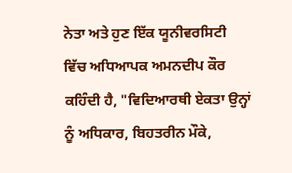ਨੇਤਾ ਅਤੇ ਹੁਣ ਇੱਕ ਯੂਨੀਵਰਸਿਟੀ ਵਿੱਚ ਅਧਿਆਪਕ ਅਮਨਦੀਪ ਕੌਰ ਕਹਿੰਦੀ ਹੈ, "ਵਿਦਿਆਰਥੀ ਏਕਤਾ ਉਨ੍ਹਾਂ ਨੂੰ ਅਧਿਕਾਰ, ਬਿਹਤਰੀਨ ਮੌਕੇ,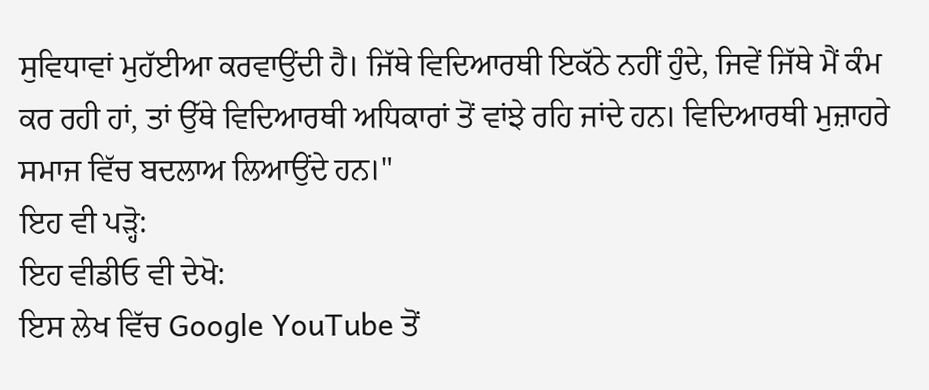ਸੁਵਿਧਾਵਾਂ ਮੁਹੱਈਆ ਕਰਵਾਉਂਦੀ ਹੈ। ਜਿੱਥੇ ਵਿਦਿਆਰਥੀ ਇਕੱਠੇ ਨਹੀਂ ਹੁੰਦੇ, ਜਿਵੇਂ ਜਿੱਥੇ ਮੈਂ ਕੰਮ ਕਰ ਰਹੀ ਹਾਂ, ਤਾਂ ਉੱਥੇ ਵਿਦਿਆਰਥੀ ਅਧਿਕਾਰਾਂ ਤੋਂ ਵਾਂਝੇ ਰਹਿ ਜਾਂਦੇ ਹਨ। ਵਿਦਿਆਰਥੀ ਮੁਜ਼ਾਹਰੇ ਸਮਾਜ ਵਿੱਚ ਬਦਲਾਅ ਲਿਆਉਂਦੇ ਹਨ।"
ਇਹ ਵੀ ਪੜ੍ਹੋ:
ਇਹ ਵੀਡੀਓ ਵੀ ਦੇਖੋ:
ਇਸ ਲੇਖ ਵਿੱਚ Google YouTube ਤੋਂ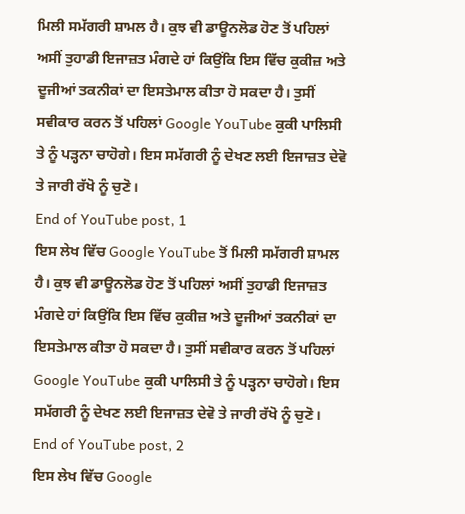ਮਿਲੀ ਸਮੱਗਰੀ ਸ਼ਾਮਲ ਹੈ। ਕੁਝ ਵੀ ਡਾਊਨਲੋਡ ਹੋਣ ਤੋਂ ਪਹਿਲਾਂ ਅਸੀਂ ਤੁਹਾਡੀ ਇਜਾਜ਼ਤ ਮੰਗਦੇ ਹਾਂ ਕਿਉਂਕਿ ਇਸ ਵਿੱਚ ਕੁਕੀਜ਼ ਅਤੇ ਦੂਜੀਆਂ ਤਕਨੀਕਾਂ ਦਾ ਇਸਤੇਮਾਲ ਕੀਤਾ ਹੋ ਸਕਦਾ ਹੈ। ਤੁਸੀਂ ਸਵੀਕਾਰ ਕਰਨ ਤੋਂ ਪਹਿਲਾਂ Google YouTube ਕੁਕੀ ਪਾਲਿਸੀ ਤੇ ਨੂੰ ਪੜ੍ਹਨਾ ਚਾਹੋਗੇ। ਇਸ ਸਮੱਗਰੀ ਨੂੰ ਦੇਖਣ ਲਈ ਇਜਾਜ਼ਤ ਦੇਵੋ ਤੇ ਜਾਰੀ ਰੱਖੋ ਨੂੰ ਚੁਣੋ।
End of YouTube post, 1
ਇਸ ਲੇਖ ਵਿੱਚ Google YouTube ਤੋਂ ਮਿਲੀ ਸਮੱਗਰੀ ਸ਼ਾਮਲ ਹੈ। ਕੁਝ ਵੀ ਡਾਊਨਲੋਡ ਹੋਣ ਤੋਂ ਪਹਿਲਾਂ ਅਸੀਂ ਤੁਹਾਡੀ ਇਜਾਜ਼ਤ ਮੰਗਦੇ ਹਾਂ ਕਿਉਂਕਿ ਇਸ ਵਿੱਚ ਕੁਕੀਜ਼ ਅਤੇ ਦੂਜੀਆਂ ਤਕਨੀਕਾਂ ਦਾ ਇਸਤੇਮਾਲ ਕੀਤਾ ਹੋ ਸਕਦਾ ਹੈ। ਤੁਸੀਂ ਸਵੀਕਾਰ ਕਰਨ ਤੋਂ ਪਹਿਲਾਂ Google YouTube ਕੁਕੀ ਪਾਲਿਸੀ ਤੇ ਨੂੰ ਪੜ੍ਹਨਾ ਚਾਹੋਗੇ। ਇਸ ਸਮੱਗਰੀ ਨੂੰ ਦੇਖਣ ਲਈ ਇਜਾਜ਼ਤ ਦੇਵੋ ਤੇ ਜਾਰੀ ਰੱਖੋ ਨੂੰ ਚੁਣੋ।
End of YouTube post, 2
ਇਸ ਲੇਖ ਵਿੱਚ Google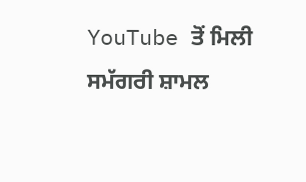YouTube ਤੋਂ ਮਿਲੀ ਸਮੱਗਰੀ ਸ਼ਾਮਲ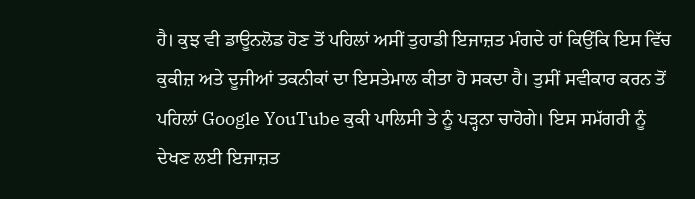ਹੈ। ਕੁਝ ਵੀ ਡਾਊਨਲੋਡ ਹੋਣ ਤੋਂ ਪਹਿਲਾਂ ਅਸੀਂ ਤੁਹਾਡੀ ਇਜਾਜ਼ਤ ਮੰਗਦੇ ਹਾਂ ਕਿਉਂਕਿ ਇਸ ਵਿੱਚ ਕੁਕੀਜ਼ ਅਤੇ ਦੂਜੀਆਂ ਤਕਨੀਕਾਂ ਦਾ ਇਸਤੇਮਾਲ ਕੀਤਾ ਹੋ ਸਕਦਾ ਹੈ। ਤੁਸੀਂ ਸਵੀਕਾਰ ਕਰਨ ਤੋਂ ਪਹਿਲਾਂ Google YouTube ਕੁਕੀ ਪਾਲਿਸੀ ਤੇ ਨੂੰ ਪੜ੍ਹਨਾ ਚਾਹੋਗੇ। ਇਸ ਸਮੱਗਰੀ ਨੂੰ ਦੇਖਣ ਲਈ ਇਜਾਜ਼ਤ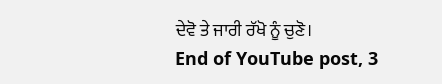ਦੇਵੋ ਤੇ ਜਾਰੀ ਰੱਖੋ ਨੂੰ ਚੁਣੋ।
End of YouTube post, 3